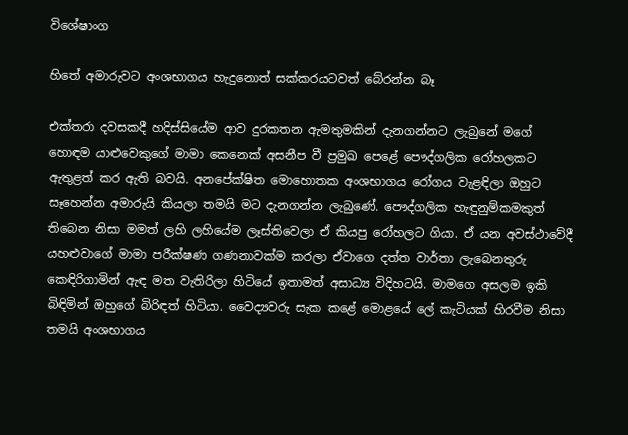විශේෂාංග

හිතේ අමාරුවට අංශභාගය හැදුනොත් සක්කරයටවත් බේරන්න බෑ

එක්තරා දවසකදී හදිස්සියේම ආව දුරකතන ඇමතුමකින් දැනගන්නට ලැබුනේ මගේ හොඳම යාළුවෙකුගේ මාමා කෙනෙක් අසනීප වී ප්‍රමුඛ පෙළේ පෞද්ගලික රෝහලකට ඇතුළත් කර ඇති බවයි. අනපේක්ෂිත මොහොතක අංශභාගය රෝගය වැළඳිලා ඔහුට සෑහෙන්න අමාරුයි කියලා තමයි මට දැනගන්න ලැබුණේ. පෞද්ගලික හැඳුනුම්කමකුත් තිබෙන නිසා මමත් ලහි ලහියේම ලෑස්තිවෙලා ඒ කියපු රෝහලට ගියා. ඒ යන අවස්ථාවේදී යහළුවාගේ මාමා පරීක්ෂණ ගණනාවක්ම කරලා ඒවාගෙ දත්ත වාර්තා ලැබෙනතුරු කෙඳිරිගාමින් ඇඳ මත වැතිරිලා හිටියේ ඉතාමත් අසාධ්‍ය විදිහටයි. මාමගෙ අසලම ඉකි බිඳිමින් ඔහුගේ බිරිඳත් හිටියා. වෛද්‍යවරු සැක කළේ මොළයේ ලේ කැටියක් හිරවීම නිසා තමයි අංශභාගය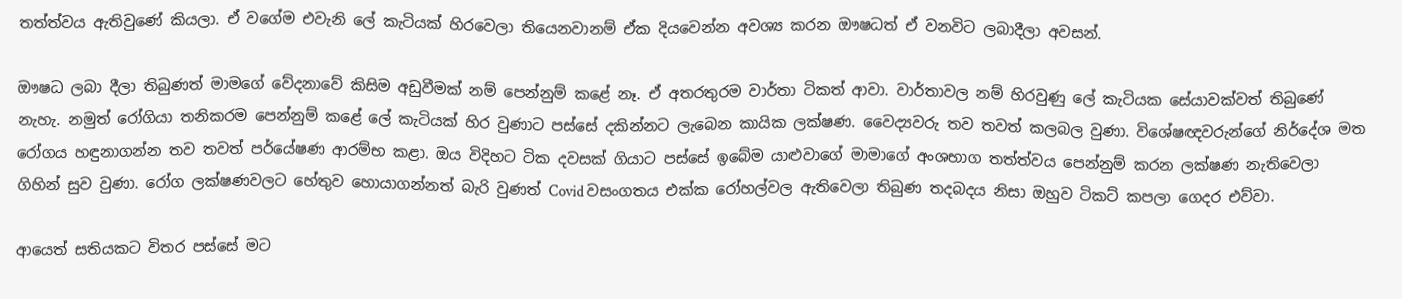තත්ත්වය ඇතිවුණේ කියලා. ඒ වගේම එවැනි ලේ කැටියක් හිරවෙලා තියෙනවානම් ඒක දියවෙන්න අවශ්‍ය කරන ඖෂධත් ඒ වනවිට ලබාදීලා අවසන්.

ඖෂධ ලබා දීලා තිබුණත් මාමගේ වේදනාවේ කිසිම අඩුවීමක් නම් පෙන්නුම් කළේ නෑ. ඒ අතරතුරම වාර්තා ටිකත් ආවා. වාර්තාවල නම් හිරවුණු ලේ කැටියක සේයාවක්වත් තිබුණේ නැහැ. නමුත් රෝගියා තනිකරම පෙන්නුම් කළේ ලේ කැටියක් හිර වුණාට පස්සේ දකින්නට ලැබෙන කායික ලක්ෂණ. වෛද්‍යවරු තව තවත් කලබල වුණා. විශේෂඥවරුන්ගේ නිර්දේශ මත රෝගය හඳුනාගන්න තව තවත් පර්යේෂණ ආරම්භ කළා. ඔය විදිහට ටික දවසක් ගියාට පස්සේ ඉබේම යාළුවාගේ මාමාගේ අංශභාග තත්ත්වය පෙන්නුම් කරන ලක්ෂණ නැතිවෙලා ගිහින් සුව වුණා. රෝග ලක්ෂණවලට හේතුව හොයාගන්නත් බැරි වුණත් Covid වසංගතය එක්ක රෝහල්වල ඇතිවෙලා තිබුණ තදබදය නිසා ඔහුව ටිකට් කපලා ගෙදර එව්වා.

ආයෙත් සතියකට විතර පස්සේ මට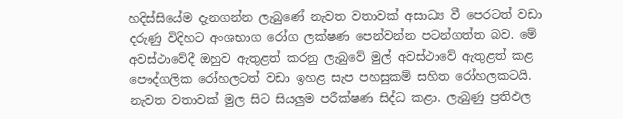හදිස්සියේම දැනගන්න ලැබුණේ නැවත වතාවක් අසාධ්‍ය වී පෙරටත් වඩා දරුණු විදිහට අංශභාග රෝග ලක්ෂණ පෙන්වන්න පටන්ගත්ත බව. මේ අවස්ථාවේදී ඔහුව ඇතුළත් කරනු ලැබුවේ මුල් අවස්ථාවේ ඇතුළත් කළ පෞද්ගලික රෝහලටත් වඩා ඉහළ සැප පහසුකම් සහිත රෝහලකටයි. නැවත වතාවක් මුල සිට සියලුම පරීක්ෂණ සිද්ධ කළා. ලැබුණු ප්‍රතිඵල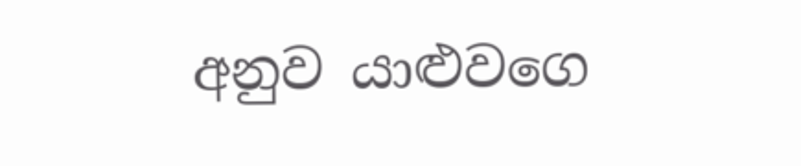අනුව යාළුවගෙ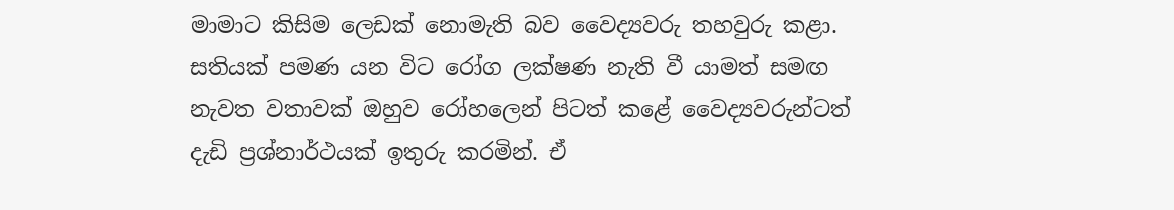මාමාට කිසිම ලෙඩක් නොමැති බව වෛද්‍යවරු තහවුරු කළා. සතියක් පමණ යන විට රෝග ලක්ෂණ නැති වී යාමත් සමඟ නැවත වතාවක් ඔහුව රෝහලෙන් පිටත් කළේ වෛද්‍යවරුන්ටත් දැඩි ප්‍රශ්නාර්ථයක් ඉතුරු කරමින්. ඒ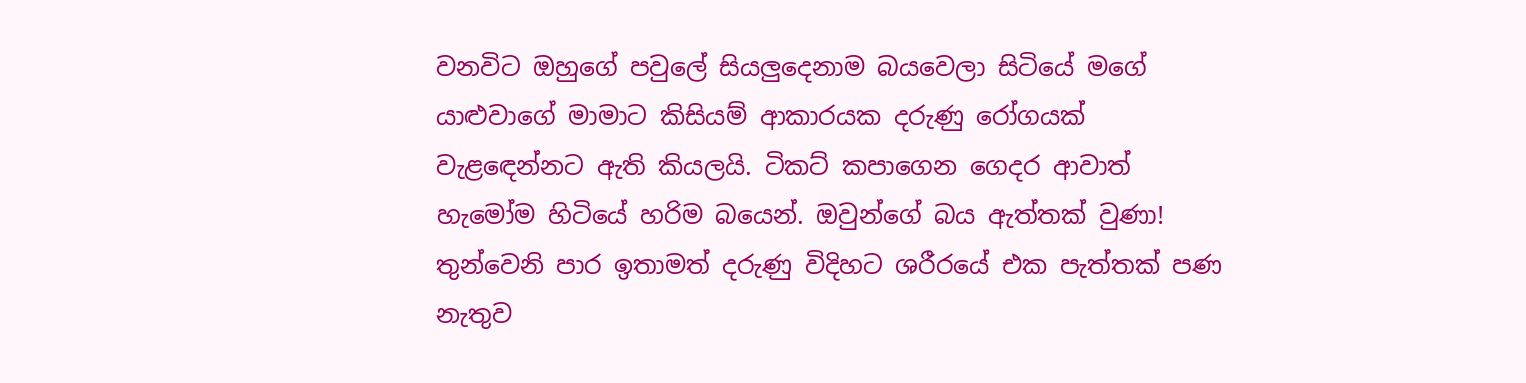වනවිට ඔහුගේ පවුලේ සියලුදෙනාම බයවෙලා සිටියේ මගේ යාළුවාගේ මාමාට කිසියම් ආකාරයක දරුණු රෝගයක් වැළඳෙන්නට ඇති කියලයි. ටිකට් කපාගෙන ගෙදර ආවාත් හැමෝම හිටියේ හරිම බයෙන්. ඔවුන්ගේ බය ඇත්තක් වුණා! තුන්වෙනි පාර ඉතාමත් දරුණු විදිහට ශරීරයේ එක පැත්තක් පණ නැතුව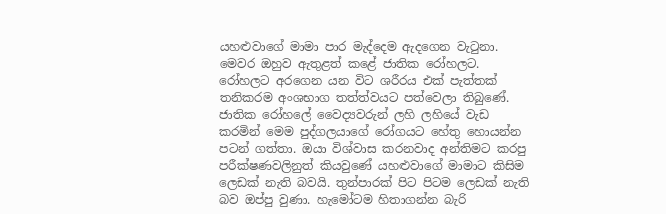යහළුවාගේ මාමා පාර මැද්දෙම ඇදගෙන වැටුනා. මෙවර ඔහුව ඇතුළත් කළේ ජාතික රෝහලට. රෝහලට අරගෙන යන විට ශරීරය එක් පැත්තක් තනිකරම අංශභාග තත්ත්වයට පත්වෙලා තිබුණේ. ජාතික රෝහලේ වෛද්‍යවරුන් ලහි ලහියේ වැඩ කරමින් මෙම පුද්ගලයාගේ රෝගයට හේතු හොයන්න පටන් ගත්තා. ඔයා විශ්වාස කරනවාද අන්තිමට කරපු පරීක්ෂණවලිනුත් කියවුණේ යහළුවාගේ මාමාට කිසිම ලෙඩක් නැති බවයි. තුන්පාරක් පිට පිටම ලෙඩක් නැති බව ඔප්පු වුණා. හැමෝටම හිතාගන්න බැරි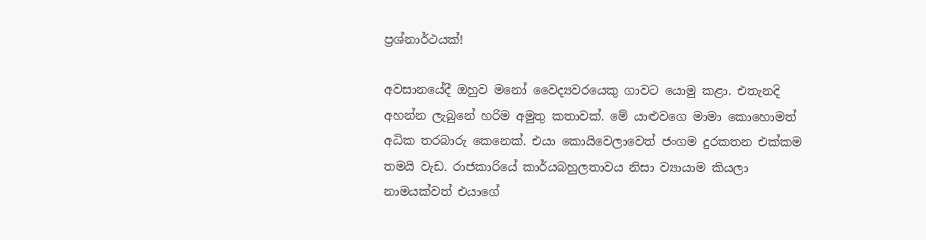ප්‍රශ්නාර්ථයක්!

අවසානයේදී ඔහුව මනෝ වෛද්‍යවරයෙකු ගාවට යොමු කළා. එතැනදි අහන්න ලැබුනේ හරිම අමුතු කතාවක්. මේ යාළුවගෙ මාමා කොහොමත් අධික තරබාරු කෙනෙක්. එයා කොයිවෙලාවෙත් ජංගම දුරකතන එක්කම තමයි වැඩ. රාජකාරියේ කාර්යබහුලතාවය නිසා ව්‍යායාම කියලා නාමයක්වත් එයාගේ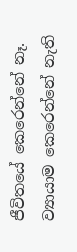ජීවිතයේ කෙරෙන්නේ නෑ. ව්‍යායාම කෙරෙන්නේ නැති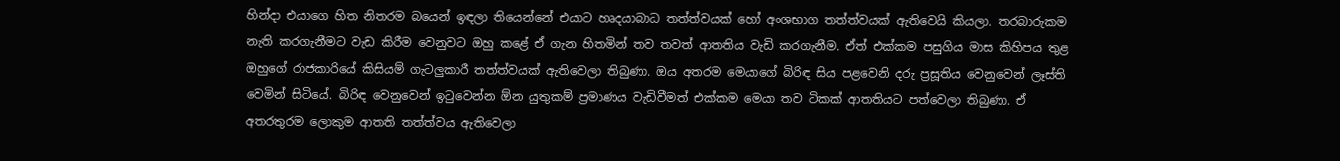හින්දා එයාගෙ හිත නිතරම බයෙන් ඉඳලා තියෙන්නේ එයාට හෘදයාබාධ තත්ත්වයක් හෝ අංශභාග තත්ත්වයක් ඇතිවෙයි කියලා. තරබාරුකම නැති කරගැනීමට වැඩ කිරීම වෙනුවට ඔහු කළේ ඒ ගැන හිතමින් තව තවත් ආතතිය වැඩි කරගැනීම. ඒත් එක්කම පසුගිය මාස කිහිපය තුළ ඔහුගේ රාජකාරියේ කිසියම් ගැටලුකාරී තත්ත්වයක් ඇතිවෙලා තිබුණා. ඔය අතරම මෙයාගේ බිරිඳ සිය පළවෙනි දරු ප්‍රසූතිය වෙනුවෙන් ලෑස්ති වෙමින් සිටියේ. බිරිඳ වෙනුවෙන් ඉටුවෙන්න ඕන යුතුකම් ප්‍රමාණය වැඩිවීමත් එක්කම මෙයා තව ටිකක් ආතතියට පත්වෙලා තිබුණා. ඒ අතරතුරම ලොකුම ආතති තත්ත්වය ඇතිවෙලා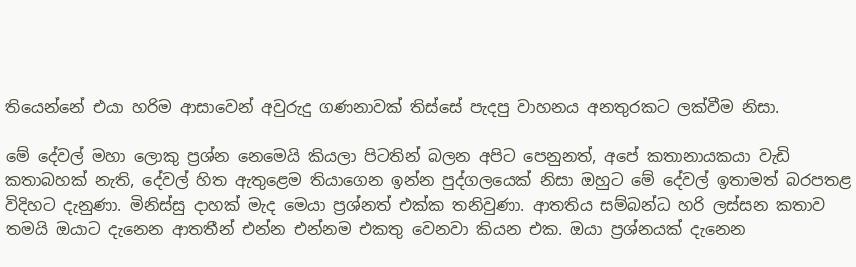තියෙන්නේ එයා හරිම ආසාවෙන් අවුරුදු ගණනාවක් තිස්සේ පැදපු වාහනය අනතුරකට ලක්වීම නිසා.

මේ දේවල් මහා ලොකු ප්‍රශ්න නෙමෙයි කියලා පිටතින් බලන අපිට පෙනුනත්, අපේ කතානායකයා වැඩි කතාබහක් නැති, දේවල් හිත ඇතුළෙම තියාගෙන ඉන්න පුද්ගලයෙක් නිසා ඔහුට මේ දේවල් ඉතාමත් බරපතළ විදිහට දැනුණා. මිනිස්සු දාහක් මැද මෙයා ප්‍රශ්නත් එක්ක තනිවුණා. ආතතිය සම්බන්ධ හරි ලස්සන කතාව තමයි ඔයාට දැනෙන ආතතීන් එන්න එන්නම එකතු වෙනවා කියන එක. ඔයා ප්‍රශ්නයක් දැනෙන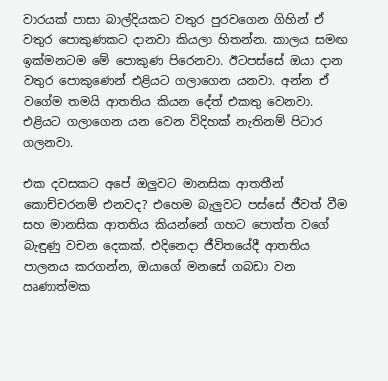වාරයක් පාසා බාල්දියකට වතුර පුරවගෙන ගිහින් ඒ වතුර පොකුණකට දානවා කියලා හිතන්න. කාලය සමඟ ඉක්මනටම මේ පොකුණ පිරෙනවා. ඊටපස්සේ ඔයා දාන වතුර පොකුණෙන් එළියට ගලාගෙන යනවා. අන්න ඒ වගේම තමයි ආතතිය කියන දේත් එකතු වෙනවා. එළියට ගලාගෙන යන වෙන විදිහක් නැතිනම් පිටාර ගලනවා.

එක දවසකට අපේ ඔලුවට මානසික ආතතීන් කොච්චරනම් එනවද? එහෙම බැලුවට පස්සේ ජීවත් වීම සහ මානසික ආතතිය කියන්නේ ගහට පොත්ත වගේ බැඳුණු වචන දෙකක්. එදිනෙදා ජීවිතයේදී ආතතිය පාලනය කරගන්න, ඔයාගේ මනසේ ගබඩා වන ඍණාත්මක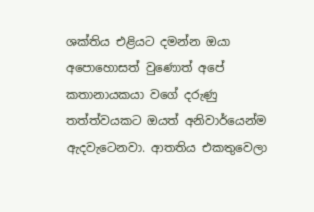ශක්තිය එළියට දමන්න ඔයා අපොහොසත් වුණොත් අපේ කතානායකයා වගේ දරුණු තත්ත්වයකට ඔයත් අනිවාර්යෙන්ම ඇදවැටෙනවා. ආතතිය එකතුවෙලා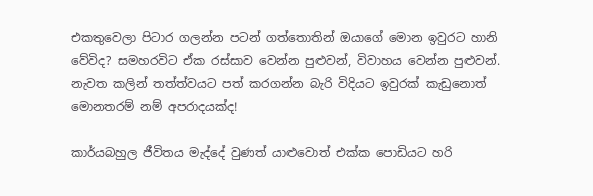එකතුවෙලා පිටාර ගලන්න පටන් ගත්තොතින් ඔයාගේ මොන ඉවුරට හානි වේවිද? සමහරවිට ඒක රස්සාව වෙන්න පුළුවන්, විවාහය වෙන්න පුළුවන්. නැවත කලින් තත්ත්වයට පත් කරගන්න බැරි විදියට ඉවුරක් කැඩුනොත් මොනතරම් නම් අපරාදයක්ද!

කාර්යබහුල ජීවිතය මැද්දේ වුණත් යාළුවොත් එක්ක පොඩියට හරි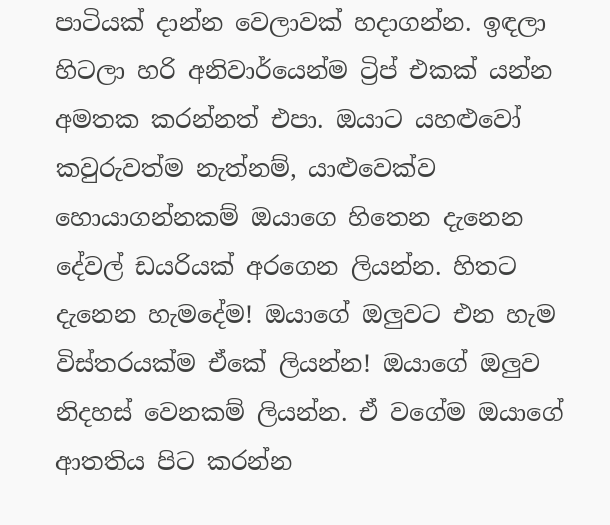පාටියක් දාන්න වෙලාවක් හදාගන්න. ඉඳලා හිටලා හරි අනිවාර්යෙන්ම ට්‍රිප් එකක් යන්න අමතක කරන්නත් එපා. ඔයාට යහළුවෝ කවුරුවත්ම නැත්නම්, යාළුවෙක්ව හොයාගන්නකම් ඔයාගෙ හිතෙන දැනෙන දේවල් ඩයරියක් අරගෙන ලියන්න. හිතට දැනෙන හැමදේම! ඔයාගේ ඔලුවට එන හැම විස්තරයක්ම ඒකේ ලියන්න! ඔයාගේ ඔලුව නිදහස් වෙනකම් ලියන්න. ඒ වගේම ඔයාගේ ආතතිය පිට කරන්න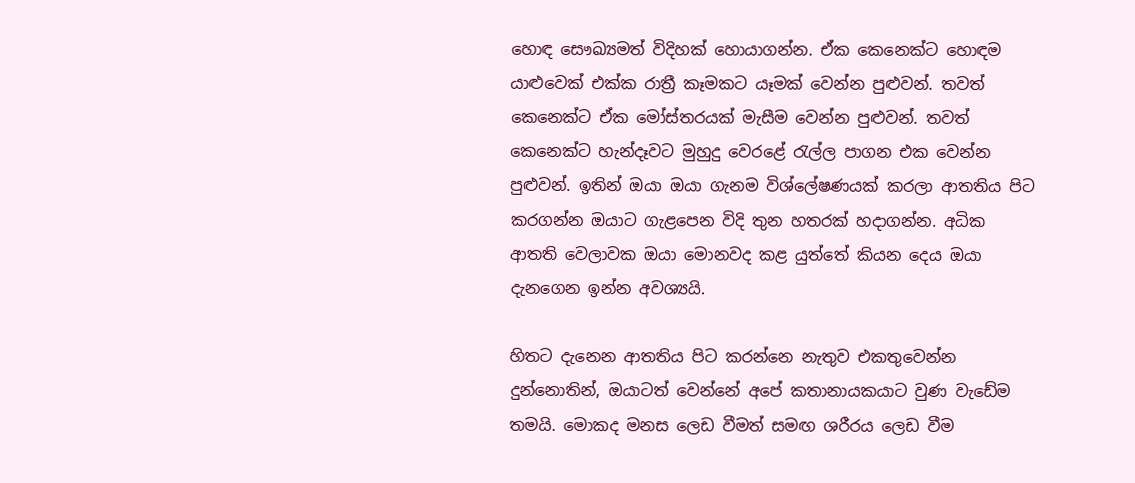හොඳ සෞඛ්‍යමත් විදිහක් හොයාගන්න. ඒක කෙනෙක්ට හොඳම යාළුවෙක් එක්ක රාත්‍රී කෑමකට යෑමක් වෙන්න පුළුවන්. තවත් කෙනෙක්ට ඒක මෝස්තරයක් මැසීම වෙන්න පුළුවන්. තවත් කෙනෙක්ට හැන්දෑවට මුහුදු වෙරළේ රැල්ල පාගන එක වෙන්න පුළුවන්. ඉතින් ඔයා ඔයා ගැනම විශ්ලේෂණයක් කරලා ආතතිය පිට කරගන්න ඔයාට ගැළපෙන විදි තුන හතරක් හදාගන්න. අධික ආතති වෙලාවක ඔයා මොනවද කළ යුත්තේ කියන දෙය ඔයා දැනගෙන ඉන්න අවශ්‍යයි.

හිතට දැනෙන ආතතිය පිට කරන්නෙ නැතුව එකතුවෙන්න දුන්නොතින්, ඔයාටත් වෙන්නේ අපේ කතානායකයාට වුණ වැඩේම තමයි. මොකද මනස ලෙඩ වීමත් සමඟ ශරීරය ලෙඩ වීම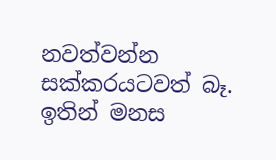නවත්වන්න සක්කරයටවත් බෑ. ඉතින් මනස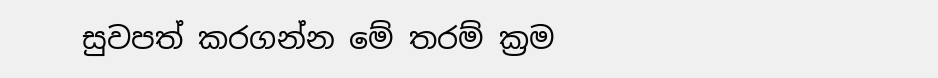සුවපත් කරගන්න මේ තරම් ක්‍රම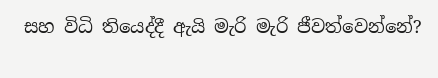සහ විධි තියෙද්දී ඇයි මැරි මැරි ජීවත්වෙන්නේ?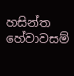හසින්ත හේවාවසම්